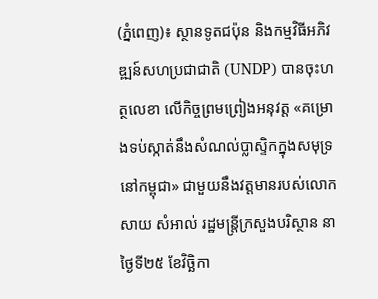(ភ្នំពេញ)៖ ស្ថានទូតជប៉ុន និងកម្មវិធីអភិវឌ្ឍន៍សហប្រជាជាតិ (UNDP) បានចុះហត្ថលេខា លើកិច្ចព្រមព្រៀងអនុវត្ត «គម្រោងទប់ស្កាត់នឹងសំណល់ប្លាស្ទិកក្នុងសមុទ្រនៅកម្ពុជា» ជាមួយនឹងវត្តមានរបស់លោក សាយ សំអាល់ រដ្ឋមន្ត្រីក្រសួងបរិស្ថាន នាថ្ងៃទី២៥ ខែវិច្ឆិកា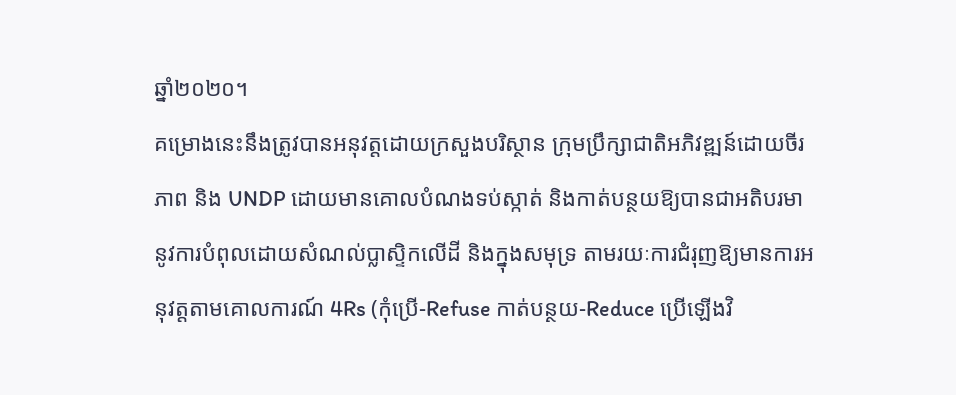ឆ្នាំ២០២០។
គម្រោងនេះនឹងត្រូវបានអនុវត្តដោយក្រសួងបរិស្ថាន ក្រុមប្រឹក្សាជាតិអភិវឌ្ឍន៍ដោយចីរភាព និង UNDP ដោយមានគោលបំណងទប់ស្កាត់ និងកាត់បន្ថយឱ្យបានជាអតិបរមា នូវការបំពុលដោយសំណល់ប្លាស្ទិកលើដី និងក្នុងសមុទ្រ តាមរយៈការជំរុញឱ្យមានការអនុវត្តតាមគោលការណ៍ 4Rs (កុំប្រើ-Refuse កាត់បន្ថយ-Reduce ប្រើឡើងវិ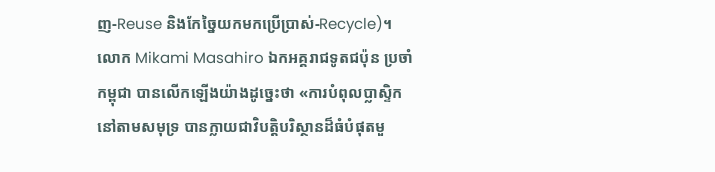ញ-Reuse និងកែច្នៃយកមកប្រើប្រាស់-Recycle)។
លោក Mikami Masahiro ឯកអគ្គរាជទូតជប៉ុន ប្រចាំកម្ពុជា បានលើកឡើងយ៉ាងដូច្នេះថា «ការបំពុលប្លាស្ទិកនៅតាមសមុទ្រ បានក្លាយជាវិបត្តិបរិស្ថានដ៏ធំបំផុតមួ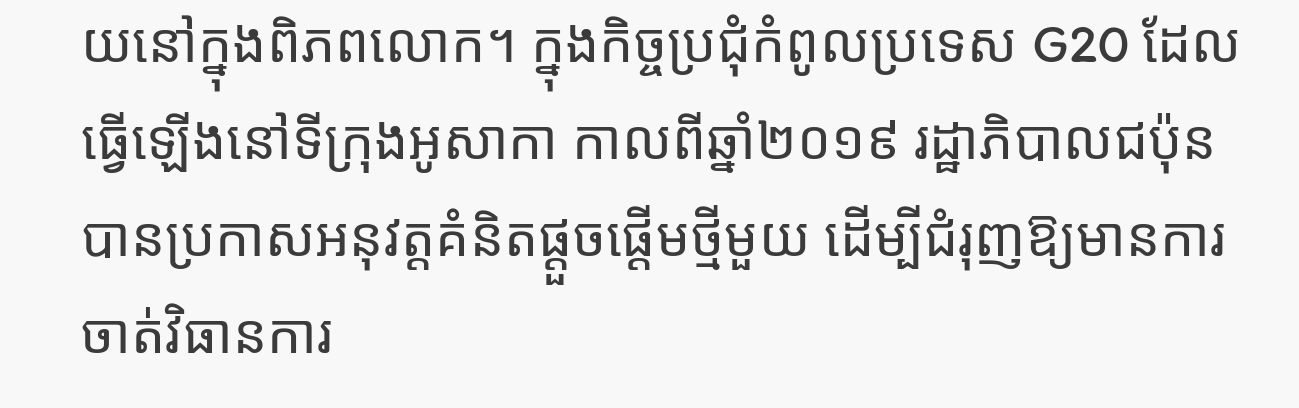យនៅក្នុងពិភពលោក។ ក្នុងកិច្ចប្រជុំកំពូលប្រទេស G20 ដែលធ្វើឡើងនៅទីក្រុងអូសាកា កាលពីឆ្នាំ២០១៩ រដ្ឋាភិបាលជប៉ុន បានប្រកាសអនុវត្តគំនិតផ្ដួចផ្ដើមថ្មីមួយ ដើម្បីជំរុញឱ្យមានការចាត់វិធានការ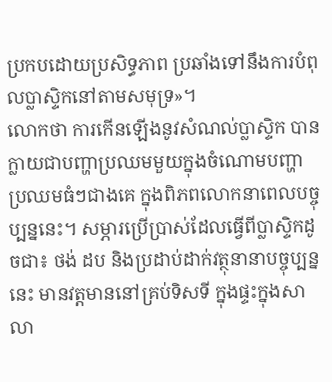ប្រកបដោយប្រសិទ្ធភាព ប្រឆាំងទៅនឹងការបំពុលប្លាស្ទិកនៅតាមសមុទ្រ»។
លោកថា ការកើនឡើងនូវសំណល់ប្លាស្ទិក បានក្លាយជាបញ្ហាប្រឈមមួយក្នុងចំណោមបញ្ហាប្រឈមធំៗជាងគេ ក្នុងពិភពលោកនាពេលបច្ចុប្បន្ននេះ។ សម្ភារប្រើប្រាស់ដែលធ្វើពីប្លាស្ទិកដូចជា៖ ថង់ ដប និងប្រដាប់ដាក់វត្ថុនានាបច្ចុប្បន្ននេះ មានវត្តមាននៅគ្រប់ទិសទី ក្នុងផ្ទះក្នុងសាលា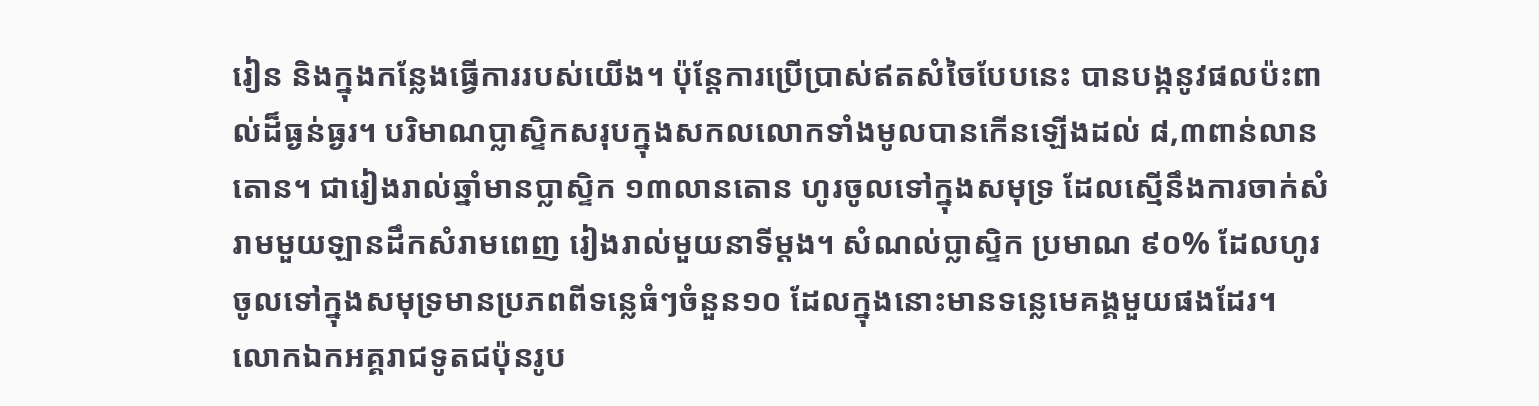រៀន និងក្នុងកន្លែងធ្វើការរបស់យើង។ ប៉ុន្តែការប្រើប្រាស់ឥតសំចៃបែបនេះ បានបង្កនូវផលប៉ះពាល់ដ៏ធ្ងន់ធ្ងរ។ បរិមាណប្លាស្ទិកសរុបក្នុងសកលលោកទាំងមូលបានកើនឡើងដល់ ៨,៣ពាន់លានតោន។ ជារៀងរាល់ឆ្នាំមានប្លាស្ទិក ១៣លានតោន ហូរចូលទៅក្នុងសមុទ្រ ដែលស្មើនឹងការចាក់សំរាមមួយឡានដឹកសំរាមពេញ រៀងរាល់មួយនាទីម្ដង។ សំណល់ប្លាស្ទិក ប្រមាណ ៩០% ដែលហូរចូលទៅក្នុងសមុទ្រមានប្រភពពីទន្លេធំៗចំនួន១០ ដែលក្នុងនោះមានទន្លេមេគង្គមួយផងដែរ។
លោកឯកអគ្គរាជទូតជប៉ុនរូប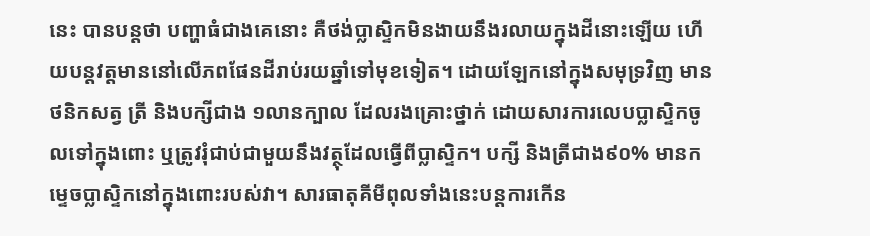នេះ បានបន្តថា បញ្ហាធំជាងគេនោះ គឺថង់ប្លាស្ទិកមិនងាយនឹងរលាយក្នុងដីនោះឡើយ ហើយបន្តវត្តមាននៅលើភពផែនដីរាប់រយឆ្នាំទៅមុខទៀត។ ដោយឡែកនៅក្នុងសមុទ្រវិញ មានថនិកសត្វ ត្រី និងបក្សីជាង ១លានក្បាល ដែលរងគ្រោះថ្នាក់ ដោយសារការលេបប្លាស្ទិកចូលទៅក្នុងពោះ ឬត្រូវរុំជាប់ជាមួយនឹងវត្ថុដែលធ្វើពីប្លាស្ទិក។ បក្សី និងត្រីជាង៩០% មានកម្ទេចប្លាស្ទិកនៅក្នុងពោះរបស់វា។ សារធាតុគីមីពុលទាំងនេះបន្តការកើន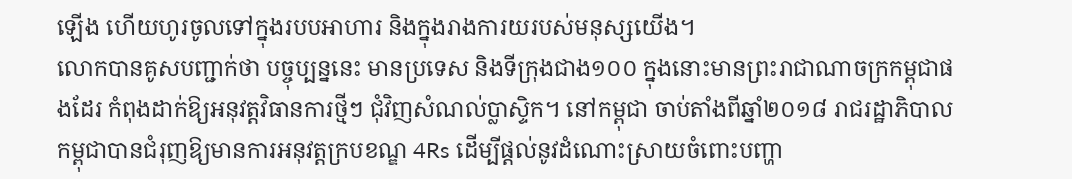ឡើង ហើយហូរចូលទៅក្នុងរបបអាហារ និងក្នុងរាងការយរបស់មនុស្សយើង។
លោកបានគូសបញ្ជាក់ថា បច្ចុប្បន្ននេះ មានប្រទេស និងទីក្រុងជាង១០០ ក្នុងនោះមានព្រះរាជាណាចក្រកម្ពុជាផងដែរ កំពុងដាក់ឱ្យអនុវត្តវិធានការថ្មីៗ ជុំវិញសំណល់ប្លាស្ទិក។ នៅកម្ពុជា ចាប់តាំងពីឆ្នាំ២០១៨ រាជរដ្ឋាភិបាលកម្ពុជាបានជំរុញឱ្យមានការអនុវត្តក្របខណ្ឌ 4Rs ដើម្បីផ្ដល់នូវដំណោះស្រាយចំពោះបញ្ហា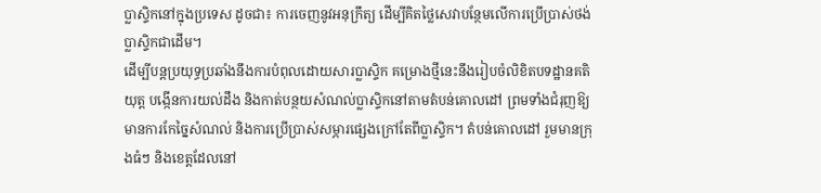ប្លាស្ទិកនៅក្នុងប្រទេស ដូចជា៖ ការចេញនូវអនុក្រឹត្យ ដើម្បីគិតថ្លៃសេវាបន្ថែមលើការប្រើប្រាស់ថង់ប្លាស្ទិកជាដើម។
ដើម្បីបន្តប្រយុទ្ធប្រឆាំងនឹងការបំពុលដោយសារប្លាស្ទិក គម្រោងថ្មីនេះនឹងរៀបចំលិខិតបទដ្ឋានគតិយុត្ត បង្កើនការយល់ដឹង និងកាត់បន្ថយសំណល់ប្លាស្ទិកនៅតាមតំបន់គោលដៅ ព្រមទាំងជំរុញឱ្យមានការកែច្នៃសំណល់ និងការប្រើប្រាស់សម្ភារផ្សេងក្រៅតែពីប្លាស្ទិក។ តំបន់គោលដៅ រួមមានក្រុងធំៗ និងខេត្តដែលនៅ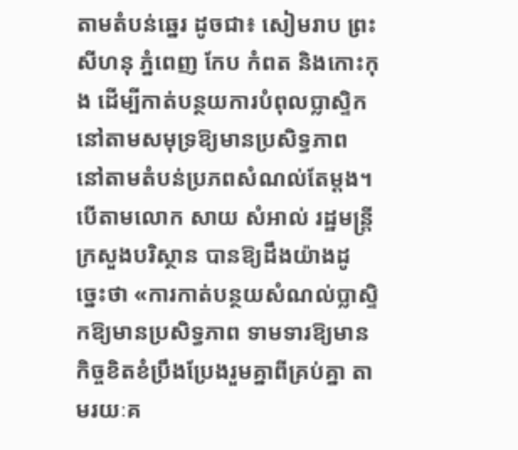តាមតំបន់ឆ្នេរ ដូចជា៖ សៀមរាប ព្រះសីហនុ ភ្នំពេញ កែប កំពត និងកោះកុង ដើម្បីកាត់បន្ថយការបំពុលប្លាស្ទិកនៅតាមសមុទ្រឱ្យមានប្រសិទ្ធភាព នៅតាមតំបន់ប្រភពសំណល់តែម្ដង។
បើតាមលោក សាយ សំអាល់ រដ្ឋមន្ត្រីក្រសួងបរិស្ថាន បានឱ្យដឹងយ៉ាងដូច្នេះថា «ការកាត់បន្ថយសំណល់ប្លាស្ទិកឱ្យមានប្រសិទ្ធភាព ទាមទារឱ្យមានកិច្ចខិតខំប្រឹងប្រែងរួមគ្នាពីគ្រប់គ្នា តាមរយៈគ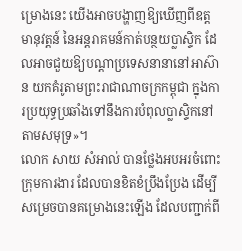ម្រោងនេះ យើងអាចបង្ហាញឱ្យឃើញពីឧត្តមានុវត្តន៍ នៃអន្តរាគមន៍កាត់បន្ថយប្លាស្ទិក ដែលអាចជួយឱ្យបណ្ដាប្រទេសនានានៅអាស៊ាន យកគំរូតាមព្រះរាជាណាចក្រកម្ពុជា ក្នុងការប្រយុទ្ធប្រឆាំងទៅនឹងការបំពុលប្លាស្ទិកនៅតាមសមុទ្រ»។
លោក សាយ សំអាល់ បានថ្លែងអបអរចំពោះក្រុមការងារ ដែលបានខិតខំប្រឹងប្រែង ដើម្បីសម្រេចបានគម្រោងនេះឡើង ដែលបញ្ជាក់ពី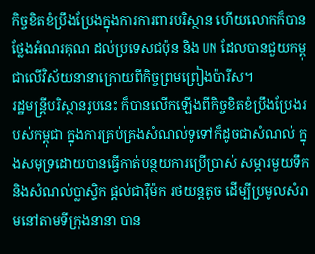កិច្ចខិតខំប្រឹងប្រែងក្នុងការការពារបរិស្ថាន ហើយលោកក៏បានថ្លែងអំណរគុណ ដល់ប្រទេសជប៉ុន និង UN ដែលបានជួយកម្ពុជាលើវិស័យនានាក្រោយពីកិច្ចព្រមព្រៀងប៉ារីស។
រដ្ឋមន្ត្រីបរិស្ថានរូបនេះ ក៏បានលើកឡើងពីកិច្ចខិតខំប្រឹងប្រែងរបស់កម្ពុជា ក្នុងការគ្រប់គ្រងសំណល់ទូទៅក៏ដូចជាសំណល់ ក្នុងសមុទ្រដោយបានធ្វើកាត់បន្ថយការប្រើប្រាស់ សម្ភារមួយទឹក និងសំណល់ប្លាស្ទិក ផ្តល់ជារ៉ឺម៉ក រថយន្តតូច ដើម្បីប្រមូលសំរាមនៅតាមទីក្រុងនានា បាន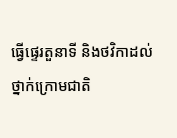ធ្វើផ្ទេរតួនាទី និងថវិកាដល់ថ្នាក់ក្រោមជាតិ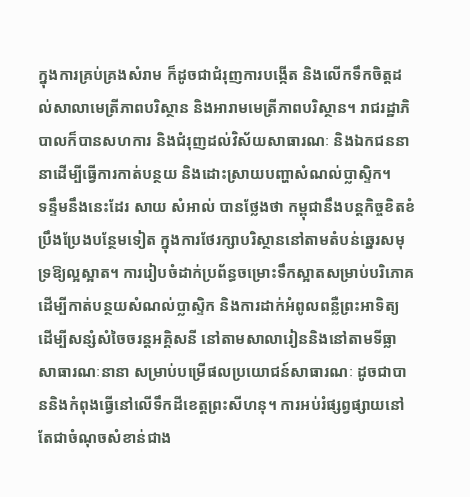ក្នុងការគ្រប់គ្រងសំរាម ក៏ដូចជាជំរុញការបង្កើត និងលើកទឹកចិត្តដល់សាលាមេត្រីភាពបរិស្ថាន និងអារាមមេត្រីភាពបរិស្ថាន។ រាជរដ្ឋាភិបាលក៏បានសហការ និងជំរុញដល់វិស័យសាធារណៈ និងឯកជននានាដើម្បីធ្វើការកាត់បន្ថយ និងដោះស្រាយបញ្ហាសំណល់ប្លាស្ទិក។
ទន្ទឹមនឹងនេះដែរ សាយ សំអាល់ បានថ្លែងថា កម្ពុជានឹងបន្តកិច្ចខិតខំប្រឹងប្រែងបន្ថែមទៀត ក្នុងការថែរក្សាបរិស្ថាននៅតាមតំបន់ឆ្នេរសមុទ្រឱ្យល្អស្អាត។ ការរៀបចំដាក់ប្រព័ន្ធចម្រោះទឹកស្អាតសម្រាប់បរិភោគ ដើម្បីកាត់បន្ថយសំណល់ប្លាស្ទិក និងការដាក់អំពូលពន្លឺព្រះអាទិត្យ ដើម្បីសន្សំសំចៃចរន្តអគ្គិសនី នៅតាមសាលារៀននិងនៅតាមទីធ្លាសាធារណៈនានា សម្រាប់បម្រើផលប្រយោជន៍សាធារណៈ ដូចជាបាននិងកំពុងធ្វើនៅលើទឹកដីខេត្តព្រះសីហនុ។ ការអប់រំផ្សព្វផ្សាយនៅតែជាចំណុចសំខាន់ជាង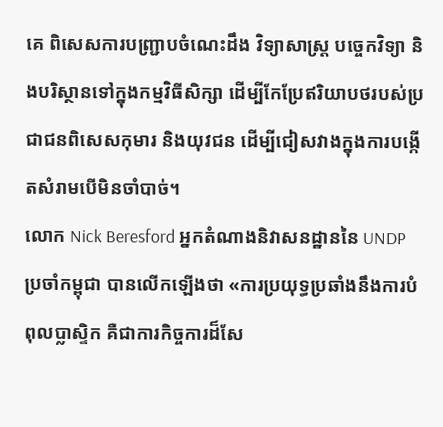គេ ពិសេសការបញ្ជ្រាបចំណេះដឹង វិទ្យាសាស្ត្រ បច្ចេកវិទ្យា និងបរិស្ថានទៅក្នុងកម្មវិធីសិក្សា ដើម្បីកែប្រែឥរិយាបថរបស់ប្រជាជនពិសេសកុមារ និងយុវជន ដើម្បីជៀសវាងក្នុងការបង្កើតសំរាមបើមិនចាំបាច់។
លោក Nick Beresford អ្នកតំណាងនិវាសនដ្ឋាននៃ UNDP ប្រចាំកម្ពុជា បានលើកឡើងថា «ការប្រយុទ្ធប្រឆាំងនឹងការបំពុលប្លាស្ទិក គឺជាការកិច្ចការដ៏សែ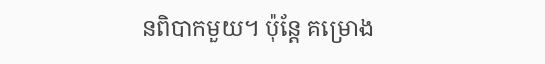នពិបាកមួយ។ ប៉ុន្តែ គម្រោង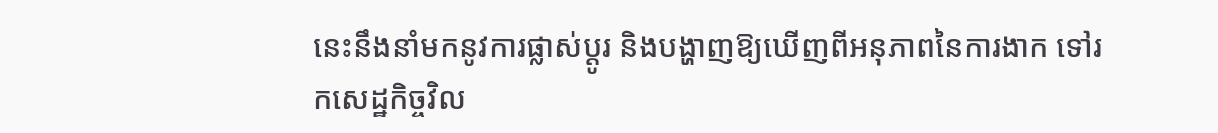នេះនឹងនាំមកនូវការផ្លាស់ប្តូរ និងបង្ហាញឱ្យឃើញពីអនុភាពនៃការងាក ទៅរកសេដ្ឋកិច្ចវិល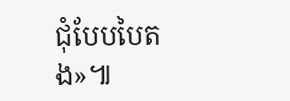ជុំបែបបៃតង»៕